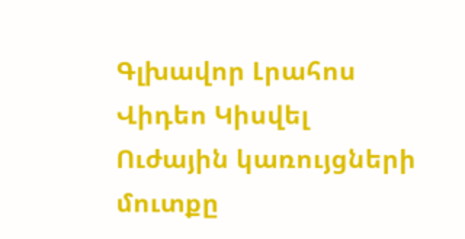Գլխավոր Լրահոս Վիդեո Կիսվել
Ուժային կառույցների մուտքը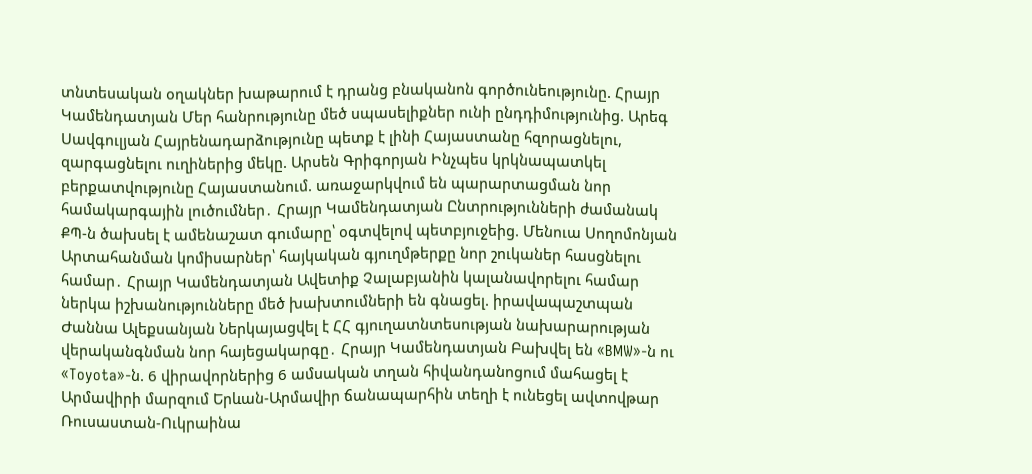տնտեսական օղակներ խաթարում է դրանց բնականոն գործունեությունը. Հրայր Կամենդատյան Մեր հանրությունը մեծ սպասելիքներ ունի ընդդիմությունից. Արեգ Սավգուլյան Հայրենադարձությունը պետք է լինի Հայաստանը հզորացնելու, զարգացնելու ուղիներից մեկը. Արսեն Գրիգորյան Ինչպես կրկնապատկել բերքատվությունը Հայաստանում. առաջարկվում են պարարտացման նոր համակարգային լուծումներ․ Հրայր Կամենդատյան Ընտրությունների ժամանակ ՔՊ-ն ծախսել է ամենաշատ գումարը՝ օգտվելով պետբյուջեից. Մենուա Սողոմոնյան Արտահանման կոմիսարներ՝ հայկական գյուղմթերքը նոր շուկաներ հասցնելու համար․ Հրայր Կամենդատյան Ավետիք Չալաբյանին կալանավորելու համար ներկա իշխանությունները մեծ խախտումների են գնացել. իրավապաշտպան Ժաննա Ալեքսանյան Ներկայացվել է ՀՀ գյուղատնտեսության նախարարության վերականգնման նոր հայեցակարգը․ Հրայր Կամենդատյան Բախվել են «BMW»-ն ու «Toyota»-ն. 6 վիրավորներից 6 ամսական տղան հիվանդանոցում մահացել է Արմավիրի մարզում Երևան-Արմավիր ճանապարհին տեղի է ունեցել ավտովթար Ռուսաստան-Ուկրաինա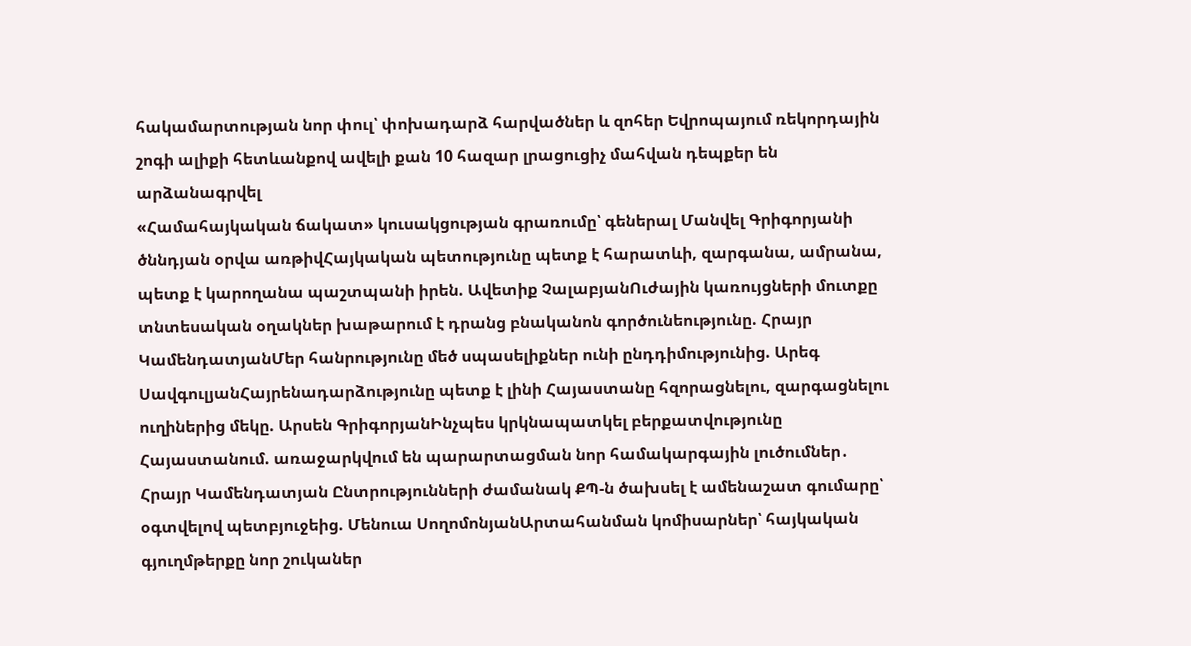հակամարտության նոր փուլ՝ փոխադարձ հարվածներ և զոհեր Եվրոպայում ռեկորդային շոգի ալիքի հետևանքով ավելի քան 10 հազար լրացուցիչ մահվան դեպքեր են արձանագրվել
«Համահայկական ճակատ» կուսակցության գրառումը՝ գեներալ Մանվել Գրիգորյանի ծննդյան օրվա առթիվՀայկական պետությունը պետք է հարատևի, զարգանա, ամրանա, պետք է կարողանա պաշտպանի իրեն. Ավետիք ՉալաբյանՈւժային կառույցների մուտքը տնտեսական օղակներ խաթարում է դրանց բնականոն գործունեությունը. Հրայր ԿամենդատյանՄեր հանրությունը մեծ սպասելիքներ ունի ընդդիմությունից. Արեգ ՍավգուլյանՀայրենադարձությունը պետք է լինի Հայաստանը հզորացնելու, զարգացնելու ուղիներից մեկը. Արսեն ԳրիգորյանԻնչպես կրկնապատկել բերքատվությունը Հայաստանում. առաջարկվում են պարարտացման նոր համակարգային լուծումներ․ Հրայր Կամենդատյան Ընտրությունների ժամանակ ՔՊ-ն ծախսել է ամենաշատ գումարը՝ օգտվելով պետբյուջեից. Մենուա ՍողոմոնյանԱրտահանման կոմիսարներ՝ հայկական գյուղմթերքը նոր շուկաներ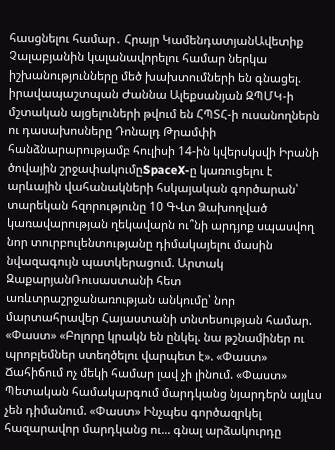հասցնելու համար․ Հրայր ԿամենդատյանԱվետիք Չալաբյանին կալանավորելու համար ներկա իշխանությունները մեծ խախտումների են գնացել. իրավապաշտպան Ժաննա Ալեքսանյան ԶՊՄԿ-ի մշտական այցելուների թվում են ՀՊՏՀ-ի ուսանողներն ու դասախոսները Դոնալդ Թրամփի հանձնարարությամբ հուլիսի 14-ին կվերսկսվի Իրանի ծովային շրջափակումըSpaceX-ը կառուցելու է արևային վահանակների հսկայական գործարան՝ տարեկան հզորությունը 10 ԳՎտ Ձախողված կառավարության ղեկավարն ու՞նի արդյոք սպասվող նոր տուրբուլենտությանը դիմակայելու մասին նվազագույն պատկերացում. Արտակ ԶաքարյանՌուսաստանի հետ առևտրաշրջանառության անկումը՝ նոր մարտահրավեր Հայաստանի տնտեսության համար. «Փաստ» «Բոլորը կրակն են ընկել. նա թշնամիներ ու պրոբլեմներ ստեղծելու վարպետ է». «Փաստ» Ճահիճում ոչ մեկի համար լավ չի լինում. «Փաստ» Պետական համակարգում մարդկանց նյարդերն այլևս չեն դիմանում. «Փաստ» Ինչպես գործազրկել հազարավոր մարդկանց ու... գնալ արձակուրդը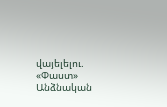վայելելու. «Փաստ» Անձնական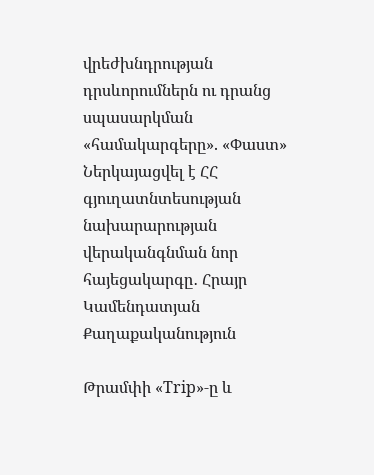վրեժխնդրության դրսևորումներն ու դրանց սպասարկման «համակարգերը». «Փաստ» Ներկայացվել է ՀՀ գյուղատնտեսության նախարարության վերականգնման նոր հայեցակարգը․ Հրայր Կամենդատյան
Քաղաքականություն

Թրամփի «Trip»-ը և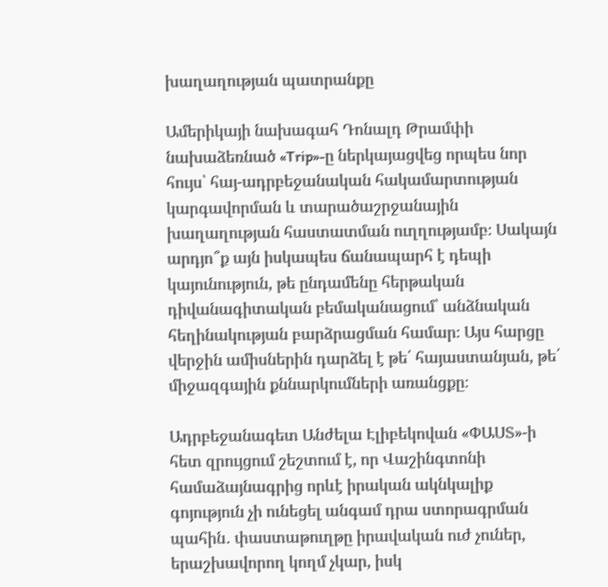խաղաղության պատրանքը

Ամերիկայի նախագահ Դոնալդ Թրամփի նախաձեռնած «Trip»-ը ներկայացվեց որպես նոր հույս՝ հայ-ադրբեջանական հակամարտության կարգավորման և տարածաշրջանային խաղաղության հաստատման ուղղությամբ։ Սակայն արդյո՞ք այն իսկապես ճանապարհ է դեպի կայունություն, թե ընդամենը հերթական դիվանագիտական բեմականացում՝ անձնական հեղինակության բարձրացման համար։ Այս հարցը վերջին ամիսներին դարձել է թե՛ հայաստանյան, թե՛ միջազգային քննարկումների առանցքը։

Ադրբեջանագետ Անժելա Էլիբեկովան «ՓԱՍՏ»-ի հետ զրույցում շեշտում է, որ Վաշինգտոնի համաձայնագրից որևէ իրական ակնկալիք գոյություն չի ունեցել անգամ դրա ստորագրման պահին․ փաստաթուղթը իրավական ուժ չուներ, երաշխավորող կողմ չկար, իսկ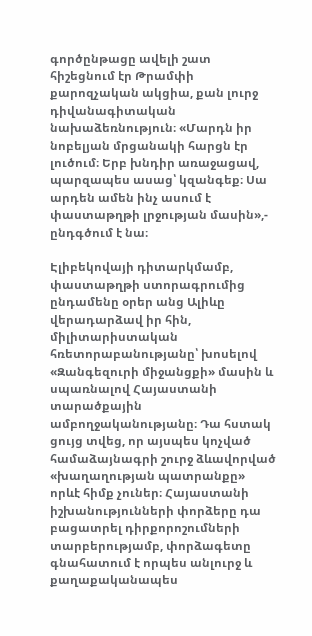գործընթացը ավելի շատ հիշեցնում էր Թրամփի քարոզչական ակցիա, քան լուրջ դիվանագիտական նախաձեռնություն։ «Մարդն իր նոբելյան մրցանակի հարցն էր լուծում։ Երբ խնդիր առաջացավ, պարզապես ասաց՝ կզանգեք։ Սա արդեն ամեն ինչ ասում է փաստաթղթի լրջության մասին»,- ընդգծում է նա։

Էլիբեկովայի դիտարկմամբ, փաստաթղթի ստորագրումից ընդամենը օրեր անց Ալիևը վերադարձավ իր հին, միլիտարիստական հռետորաբանությանը՝ խոսելով «Զանգեզուրի միջանցքի» մասին և սպառնալով Հայաստանի տարածքային ամբողջականությանը։ Դա հստակ ցույց տվեց, որ այսպես կոչված համաձայնագրի շուրջ ձևավորված «խաղաղության պատրանքը» որևէ հիմք չուներ։ Հայաստանի իշխանությունների փորձերը դա բացատրել դիրքորոշումների տարբերությամբ, փորձագետը գնահատում է որպես անլուրջ և քաղաքականապես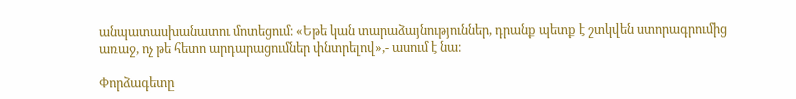անպատասխանատու մոտեցում։ «Եթե կան տարաձայնություններ, դրանք պետք է շտկվեն ստորագրումից առաջ, ոչ թե հետո արդարացումներ փնտրելով»,- ասում է նա։

Փորձագետը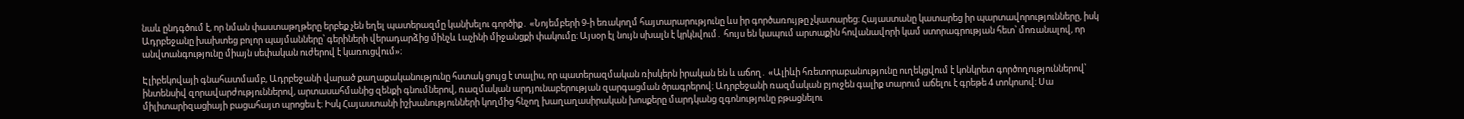նաև ընդգծում է, որ նման փաստաթղթերը երբեք չեն եղել պատերազմը կանխելու գործիք․ «Նոյեմբերի 9-ի եռակողմ հայտարարությունը ևս իր գործառույթը չկատարեց։ Հայաստանը կատարեց իր պարտավորությունները, իսկ Ադրբեջանը խախտեց բոլոր պայմանները՝ գերիների վերադարձից մինչև Լաչինի միջանցքի փակումը։ Այսօր էլ նույն սխալն է կրկնվում․ հույս են կապում արտաքին հովանավորի կամ ստորագրության հետ՝ մոռանալով, որ անվտանգությունը միայն սեփական ուժերով է կառուցվում»։

Էլիբեկովայի գնահատմամբ, Ադրբեջանի վարած քաղաքականությունը հստակ ցույց է տալիս, որ պատերազմական ռիսկերն իրական են և աճող․ «Ալիևի հռետորաբանությունը ուղեկցվում է կոնկրետ գործողություններով՝ ինտենսիվ զորավարժություններով, արտասահմանից զենքի գնումներով, ռազմական արդյունաբերության զարգացման ծրագրերով։ Ադրբեջանի ռազմական բյուջեն գալիք տարում աճելու է գրեթե 4 տոկոսով։ Սա միլիտարիզացիայի բացահայտ պրոցես է։ Իսկ Հայաստանի իշխանությունների կողմից հնչող խաղաղասիրական խոսքերը մարդկանց զգոնությունը բթացնելու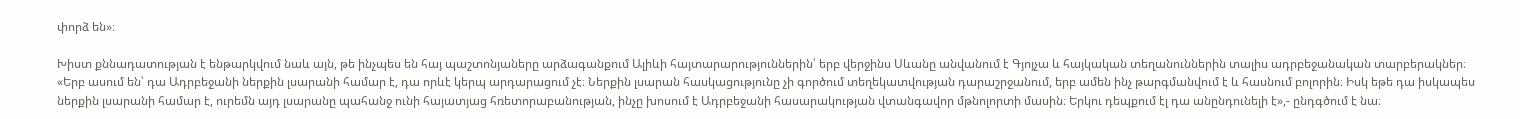փորձ են»։

Խիստ քննադատության է ենթարկվում նաև այն, թե ինչպես են հայ պաշտոնյաները արձագանքում Ալիևի հայտարարություններին՝ երբ վերջինս Սևանը անվանում է Գյոյչա և հայկական տեղանուններին տալիս ադրբեջանական տարբերակներ։ «Երբ ասում են՝ դա Ադրբեջանի ներքին լսարանի համար է, դա որևէ կերպ արդարացում չէ։ Ներքին լսարան հասկացությունը չի գործում տեղեկատվության դարաշրջանում, երբ ամեն ինչ թարգմանվում է և հասնում բոլորին։ Իսկ եթե դա իսկապես ներքին լսարանի համար է, ուրեմն այդ լսարանը պահանջ ունի հայատյաց հռետորաբանության, ինչը խոսում է Ադրբեջանի հասարակության վտանգավոր մթնոլորտի մասին։ Երկու դեպքում էլ դա անընդունելի է»,- ընդգծում է նա։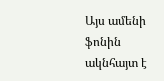Այս ամենի ֆոնին ակնհայտ է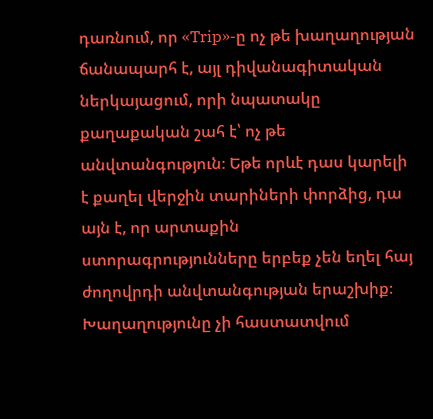դառնում, որ «Trip»-ը ոչ թե խաղաղության ճանապարհ է, այլ դիվանագիտական ներկայացում, որի նպատակը քաղաքական շահ է՝ ոչ թե անվտանգություն։ Եթե որևէ դաս կարելի է քաղել վերջին տարիների փորձից, դա այն է, որ արտաքին ստորագրությունները երբեք չեն եղել հայ ժողովրդի անվտանգության երաշխիք։ Խաղաղությունը չի հաստատվում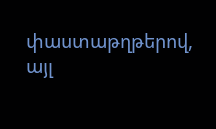փաստաթղթերով, այլ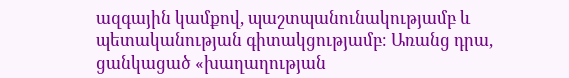ազգային կամքով, պաշտպանունակությամբ և պետականության գիտակցությամբ։ Առանց դրա, ցանկացած «խաղաղության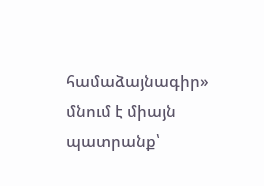համաձայնագիր» մնում է միայն պատրանք՝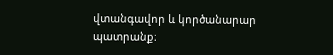վտանգավոր և կործանարար պատրանք։